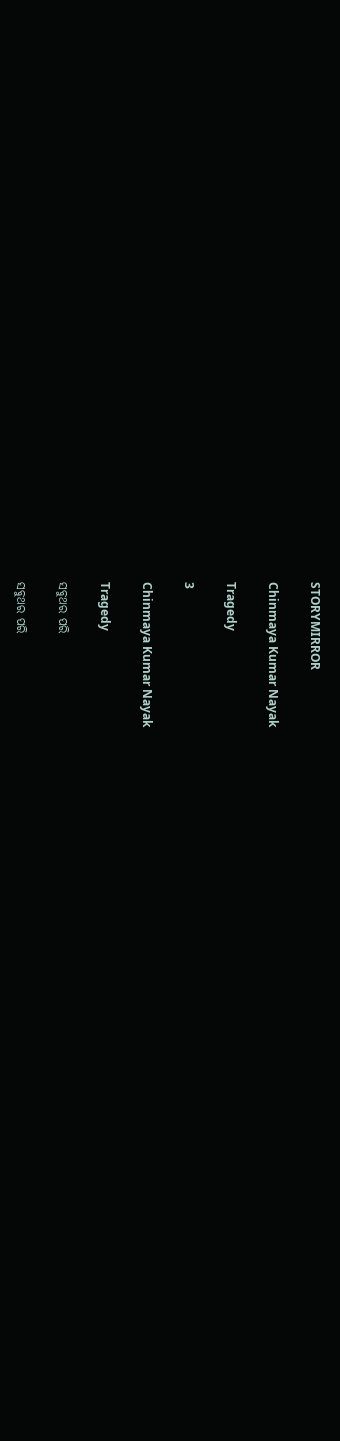STORYMIRROR

Chinmaya Kumar Nayak

Tragedy

3

Chinmaya Kumar Nayak

Tragedy

ସବୁଥର ପରି

ସବୁଥର ପରି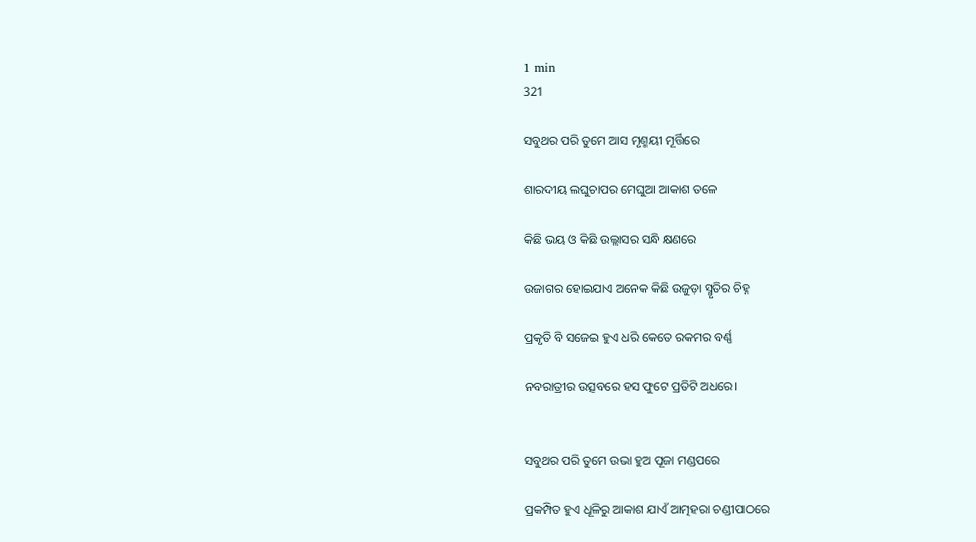1 min
321

ସବୁଥର ପରି ତୁମେ ଆସ ମୃଣ୍ମୟୀ ମୂର୍ତ୍ତିରେ

ଶାରଦୀୟ ଲଘୁଚାପର ମେଘୁଆ ଆକାଶ ତଳେ

କିଛି ଭୟ ଓ କିଛି ଉଲ୍ଲାସର ସନ୍ଧି କ୍ଷଣରେ

ଉଜାଗର ହୋଇଯାଏ ଅନେକ କିଛି ଉଜୁଡ଼ା ସ୍ମୃତିର ଚିହ୍ନ

ପ୍ରକୃତି ବି ସଜେଇ ହୁଏ ଧରି କେତେ ରକମର ବର୍ଣ୍ଣ

ନବରାତ୍ରୀର ଉତ୍ସବରେ ହସ ଫୁଟେ ପ୍ରତିଟି ଅଧରେ।


ସବୁଥର ପରି ତୁମେ ଉଭା ହୁଅ ପୂଜା ମଣ୍ଡପରେ

ପ୍ରକମ୍ପିତ ହୁଏ ଧୂଳିରୁ ଆକାଶ ଯାଏଁ ଆତ୍ମହରା ଚଣ୍ଡୀପାଠରେ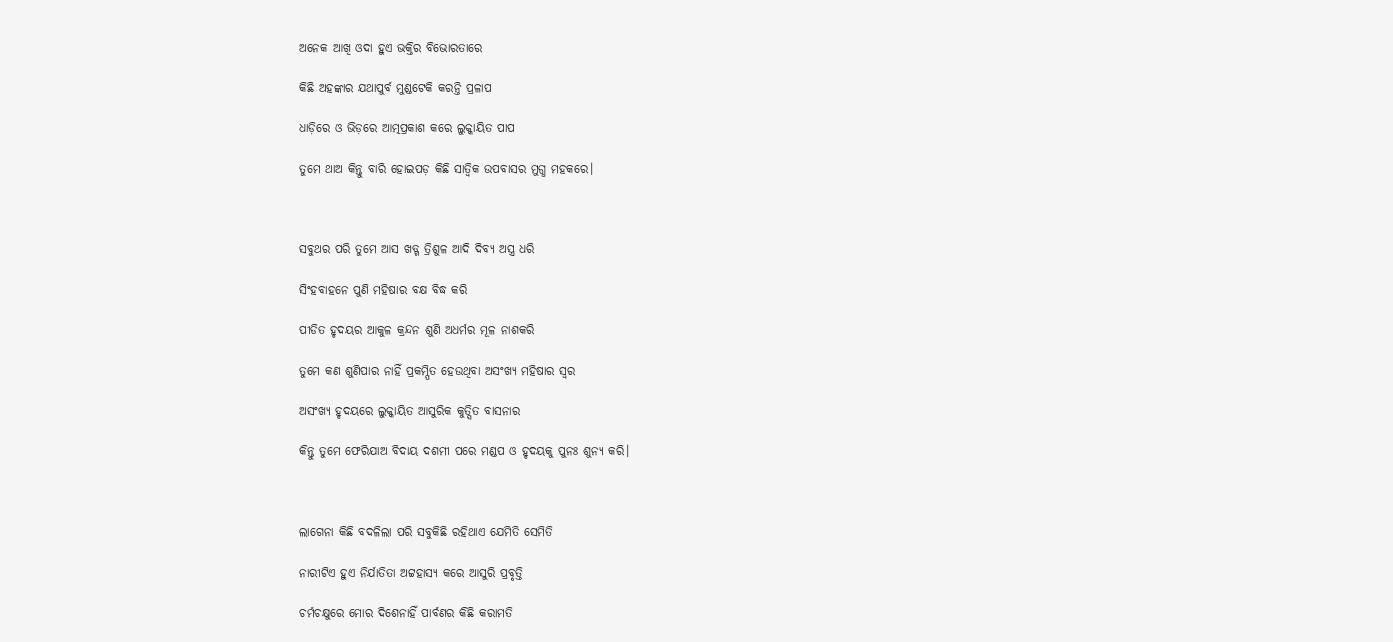ଅନେକ ଆଖି ଓଦା ହୁଏ ଭକ୍ତିର ବିଭୋରତାରେ

କିଛି ଅହଙ୍କାର ଯଥାପୁର୍ବ ମୁଣ୍ଡଟେକି କରନ୍ତି ପ୍ରଳାପ

ଧାଡ଼ିରେ ଓ ଭିଡ଼ରେ ଆତ୍ମପ୍ରକାଶ କରେ ଲୁକ୍କାୟିତ ପାପ

ତୁମେ ଥାଅ କିନ୍ତୁ ବାରି ହୋଇପଡ଼ କିଛି ସାତ୍ଵିକ ଉପବାସର ମୁଗ୍ଧ ମହକରେ।



ସବୁଥର ପରି ତୁମେ ଆସ ଖଡ୍ଗ ତ୍ରିଶୁଳ ଆଦି ଦିବ୍ୟ ଅସ୍ତ୍ର ଧରି

ସିଂହବାହନେ ପୁଣି ମହିଷାର ବକ୍ଷ ବିଦ୍ଧ କରି

ପୀଡିତ ହୃଦୟର ଆକୁଳ କ୍ରନ୍ଦନ ଶୁଣି ଅଧର୍ମର ମୂଳ ନାଶକରି

ତୁମେ କଣ ଶୁଣିପାର ନାହିଁ ପ୍ରକମ୍ପିତ ହେଉଥିବା ଅସଂଖ୍ୟ ମହିଷାର ସ୍ୱର

ଅସଂଖ୍ୟ ହୃଦୟରେ ଲୁକ୍କାୟିତ ଆସୁରିକ କୁତ୍ସିତ ବାସନାର

କିନ୍ତୁ ତୁମେ ଫେରିଯାଅ ବିଦାୟ ଦଶମୀ ପରେ ମଣ୍ଡପ ଓ ହୃଦୟକୁ ପୁନଃ ଶୁନ୍ୟ କରି।



ଲାଗେନା କିଛି ବଦଳିଲା ପରି ସବୁକିଛି ରହିଥାଏ ଯେମିତି ସେମିତି

ନାରୀଟିଏ ହୁଏ ନିର୍ଯାତିତା ଅଟ୍ଟହାସ୍ୟ କରେ ଆସୁରି ପ୍ରବୃତ୍ତି

ଚର୍ମଚକ୍ଷୁରେ ମୋର ଦିଶେନାହିଁ ପାର୍ବଣର କିଛି କରାମତି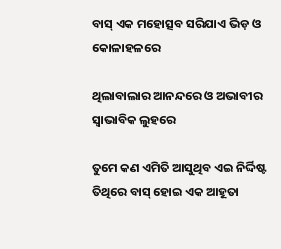ବାସ୍ ଏକ ମହୋତ୍ସବ ସରିଯାଏ ଭିଡ଼ ଓ କୋଳାହଳରେ

ଥିଲାବାଲାର ଆନନ୍ଦରେ ଓ ଅଭାବୀର ସ୍ୱାଭାବିକ ଲୁହରେ

ତୁମେ କଣ ଏମିତି ଆସୁଥିବ ଏଇ ନିର୍ଦ୍ଦିଷ୍ଟ ତିଥିରେ ବାସ୍ ହୋଇ ଏକ ଆହୂତା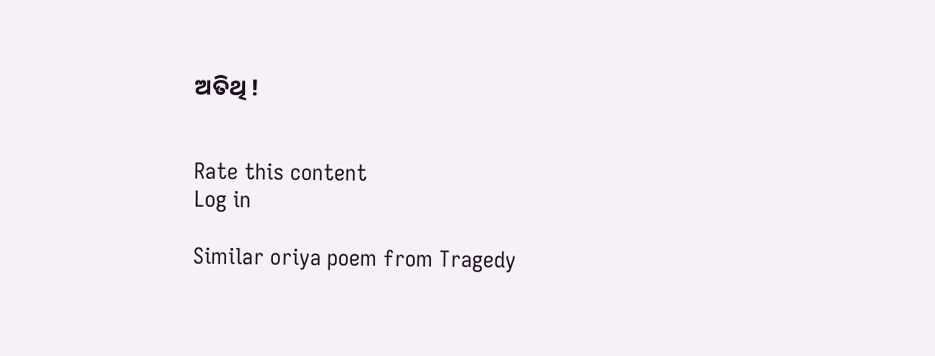ଅତିଥି !


Rate this content
Log in

Similar oriya poem from Tragedy